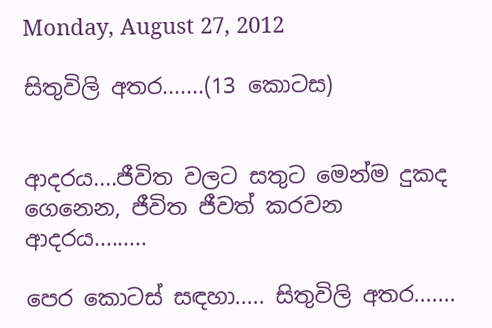Monday, August 27, 2012

සිතුවිලි අතර.......(13 කොටස)


ආදරය....ජීවිත වලට සතුට මෙන්ම දුකද ගෙනෙන, ජීවිත ජීවත් කරවන ආදරය.........

පෙර කොටස් සඳහා..... සිතුවිලි අතර.......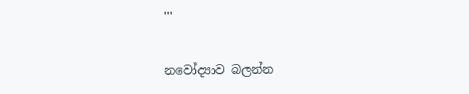'''

නවෝද්‍යාව බලන්න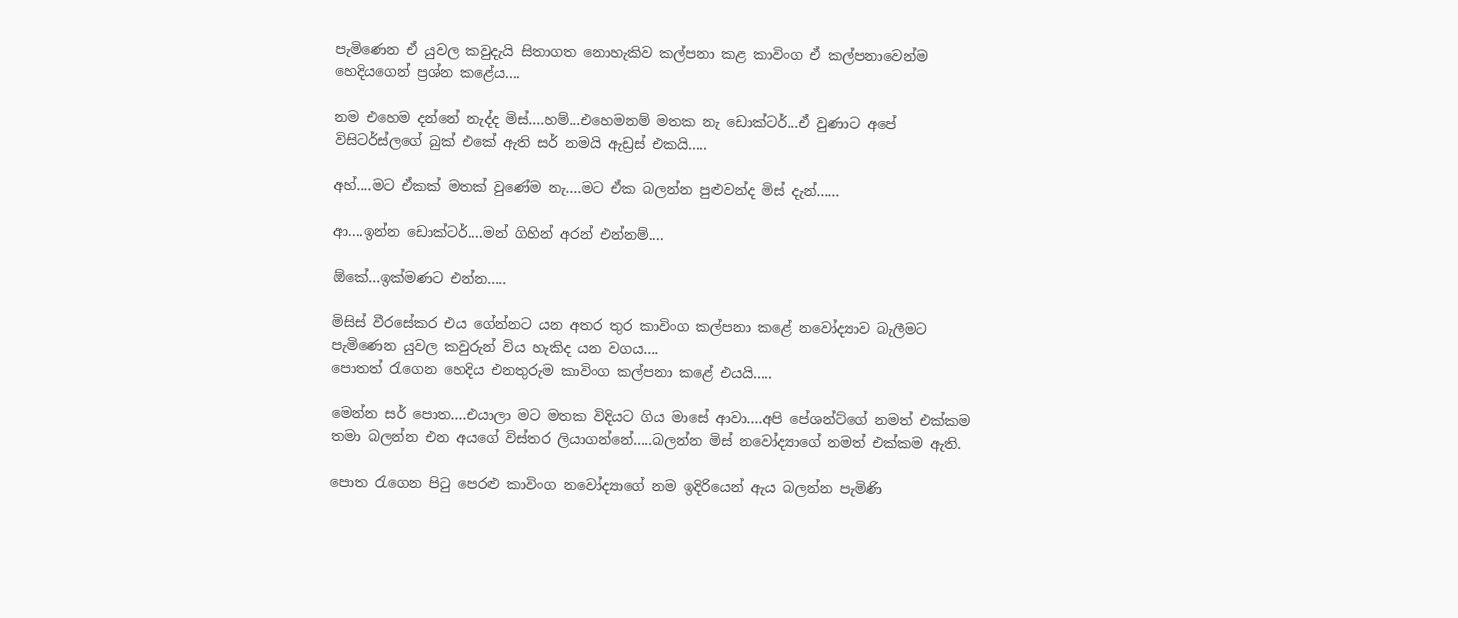පැමිණෙන ඒ යුවල කවුදැයි සිතාගත නොහැකිව කල්පනා කළ කාවිංග ඒ කල්පනාවෙන්ම හෙදියගෙන් ප්‍රශ්න කළේය....

නම එහෙම දන්නේ නැද්ද මිස්....හම්...එහෙමනම් මතක නැ ඩොක්ටර්...ඒ වුණාට අපේ විසිටර්ස්ලගේ බුක් එකේ ඇති සර් නමයි ඇඩ්‍රස් එකයි.....

අහ්....මට ඒකක් මතක් වුණේම නැ....මට ඒක බලන්න පුළුවන්ද මිස් දැන්......

ආ....ඉන්න ඩොක්ටර්....මන් ගිහින් අරන් එන්නම්....

ඕකේ...ඉක්මණට එන්න.....

මිසිස් වීරසේකර එය ගේන්නට යන අතර තුර කාවිංග කල්පනා කළේ නවෝද්‍යාව බැලීමට පැමිණෙන යුවල කවුරුන් විය හැකිද යන වගය....
පොතත් රැගෙන හෙදිය එනතුරුම කාවිංග කල්පනා කළේ එයයි.....

මෙන්න සර් පොත....එයාලා මට මතක විදියට ගිය මාසේ ආවා....අපි පේශන්ට්ගේ නමත් එක්කම තමා බලන්න එන අයගේ විස්තර ලියාගන්නේ.....බලන්න මිස් නවෝද්‍යාගේ නමත් එක්කම ඇති.

පොත රැගෙන පිටු පෙරළු කාවිංග නවෝද්‍යාගේ නම ඉදිරියෙන් ඇය බලන්න පැමිණි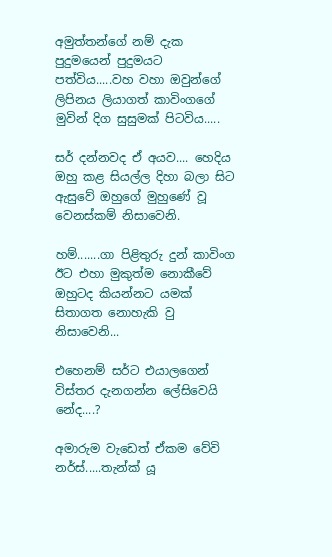අමුත්තන්ගේ නම් දැක පුදුමයෙන් පුදුමයට පත්විය.....වහ වහා ඔවුන්ගේ ලිපිනය ලියාගත් කාවිංගගේ මුවින් දිග සුසුමක් පිටවිය.....

සර් දන්නවද ඒ අයව.... හෙදිය ඔහු කළ සියල්ල දිහා බලා සිට ඇසුවේ ඔහුගේ මුහුණේ වූ වෙනස්කම් නිසාවෙනි.

හම්.......ගා පිළිතුරු දුන් කාවිංග ඊට එහා මුකුත්ම නොකීවේ ඔහුටද කියන්නට යමක් සිතාගත නොහැකි වු නිසාවෙනි...

එහෙනම් සර්ට එයාලගෙන් විස්තර දැනගන්න ලේසිවෙයි නේද....?

අමාරුම වැඩෙත් ඒකම වේවි නර්ස්.....තැන්ක් යූ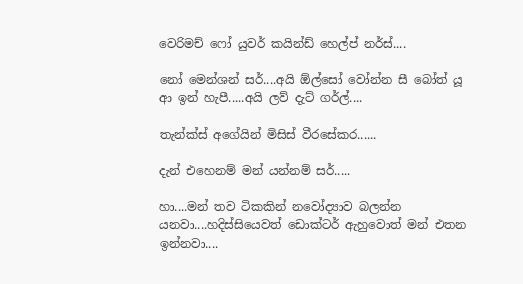වෙරිමච් ෆෝ යුවර් කයින්ඩ් හෙල්ප් නර්ස්....

නෝ මෙන්ශන් සර්....අයි ඕල්සෝ වෝන්න සී බෝත් යූ ආ ඉන් හැපී.....අයි ලව් දැට් ගර්ල්....

තැන්ක්ස් අගේයින් මිසිස් වීරසේකර......

දැන් එහෙනම් මන් යන්නම් සර්.....

හා....මන් තව ටිකකින් නවෝද්‍යාව බලන්න යනවා....හදිස්සියෙවත් ඩොක්ටර් ඇහුවොත් මන් එතන ඉන්නවා....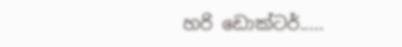හරි ඩොක්ටර්.....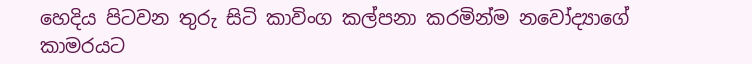හෙදිය පිටවන තුරු සිටි කාවිංග කල්පනා කරමින්ම නවෝද්‍යාගේ කාමරයට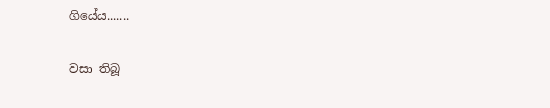ගියේය.......

වසා තිබූ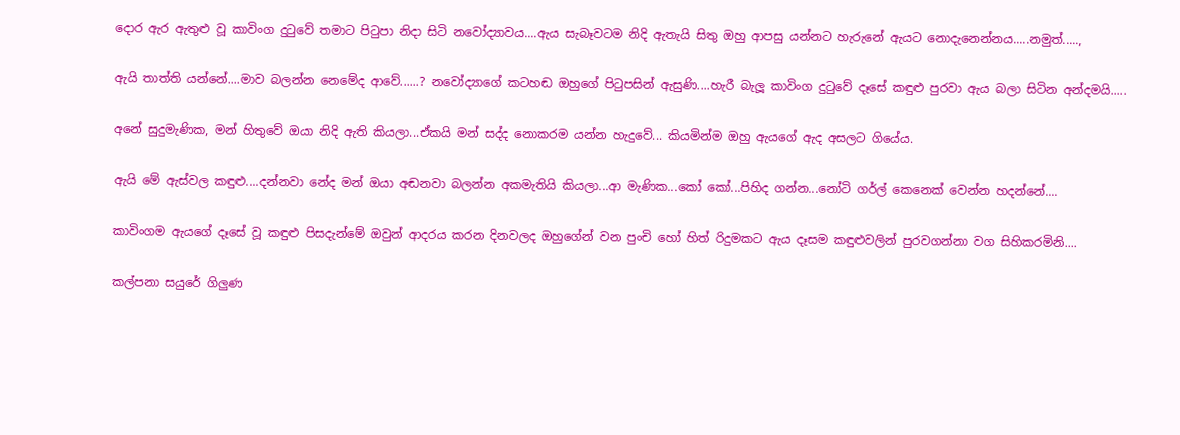දොර ඇර ඇතුළු වූ කාවිංග දුටුවේ තමාට පිටුපා නිදා සිටි නවෝද්‍යාවය....ඇය සැබෑවටම නිදි ඇතැයි සිතු ඔහු ආපසු යන්නට හැරුනේ ඇයට නොදැනෙන්නය.....නමුත්.....,

ඇයි තාත්ති යන්නේ....මාව බලන්න නෙමේද ආවේ......? නවෝද්‍යාගේ කටහඬ ඔහුගේ පිටුපසින් ඇසුණි....හැරී බැලූ කාවිංග දුටුවේ දෑසේ කඳුළු පුරවා ඇය බලා සිටින අන්දමයි.....

අනේ සුදුමැණික, මන් හිතුවේ ඔයා නිදි ඇති කියලා...ඒකයි මන් සද්ද නොකරම යන්න හැදුවේ... කියමින්ම ඔහු ඇයගේ ඇද අසලට ගියේය.

ඇයි මේ ඇස්වල කඳුළු....දන්නවා නේද මන් ඔයා අඬනවා බලන්න අකමැතියි කියලා...ආ මැණික...කෝ කෝ...පිහිද ගන්න...නෝටි ගර්ල් කෙනෙක් වෙන්න හදන්නේ....

කාවිංගම ඇයගේ දෑසේ වූ කඳුළු පිසදැන්මේ ඔවුන් ආදරය කරන දිනවලද ඔහුගේන් වන පුංචි හෝ හිත් රිදුමකට ඇය දෑසම කඳුළුවලින් පුරවගන්නා වග සිහිකරමිනි....

කල්පනා සයුරේ ගිලුණ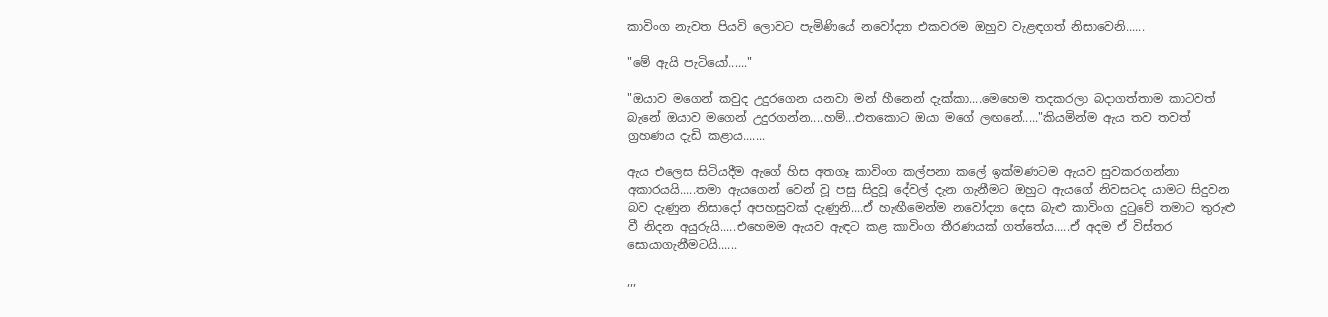කාවිංග නැවත පියවි ලොවට පැමිණියේ නවෝද්‍යා එකවරම ඔහුව වැළඳගත් නිසාවෙනි......

"මේ ඇයි පැටියෝ......"

"ඔයාව මගෙන් කවුද උදුරගෙන යනවා මන් හීනෙන් දැක්කා....මෙහෙම තදකරලා බදාගත්තාම කාටවත් බැනේ ඔයාව මගෙන් උදුරගන්න....හම්...එතකොට ඔයා මගේ ලඟනේ....."කියමින්ම ඇය තව තවත් ග්‍රහණය දැඩි කළාය.......

ඇය එලෙස සිටියදීම ඇගේ හිස අතගෑ කාවිංග කල්පනා කලේ ඉක්මණටම ඇයව සුවකරගන්නා අකාරයයි.....තමා ඇයගෙන් වෙන් වූ පසු සිදුවූ දේවල් දැන ගැනීමට ඔහුට ඇයගේ නිවසටද යාමට සිදුවන බව දැණුන නිසාදෝ අපහසුවක් දැණුනි....ඒ හැඟීමෙන්ම නවෝද්‍යා දෙස බැළු කාවිංග දුටුවේ තමාට තුරුළු වී නිදන අයුරුයි.....එහෙමම ඇයව ඇඳට කළ කාවිංග තීරණයක් ගත්තේය.....ඒ අදම ඒ විස්තර සොයාගැනීමටයි......

,,,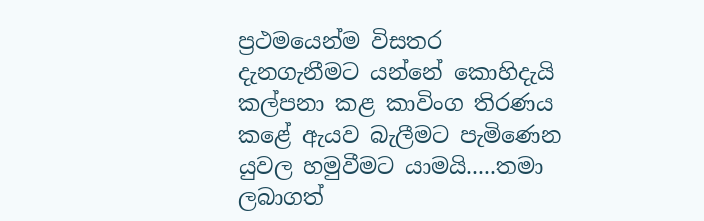ප්‍රථමයෙන්ම විසතර දැනගැනීමට යන්නේ කොහිදැයි කල්පනා කළ කාවිංග තිරණය කළේ ඇයව බැලීමට පැමිණෙන යුවල හමුවීමට යාමයි.....තමා ලබාගත්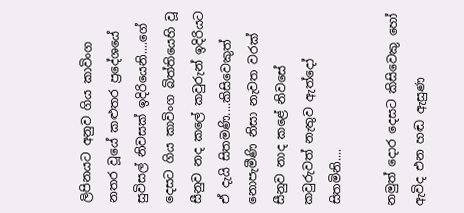ලිපිනයට අනුව ගිය කාවිංග නතර වූයේ කළුතර ප්‍රදේශයේ සුවිසල් නිවසක් ඉදිරියෙනි....ගේ දෙසට ගිය කාවිංග බිත්තියෙහි වූ සීනුව නද කලේ කවුරුන් ඉදිරියට ඒ දැයි සිතමණි....කිසිවෙකුත් නොපැමීණි නිසා නැවත වරක් සීනුව නාද කළේ නිවසේ කවුරුවත් නැතුව ඇත්දෝ සිතමිනි....

නමුත් දොර දෙසට කිසිවෙකු හෝ ඇවිද එන හඬ ඇසුණ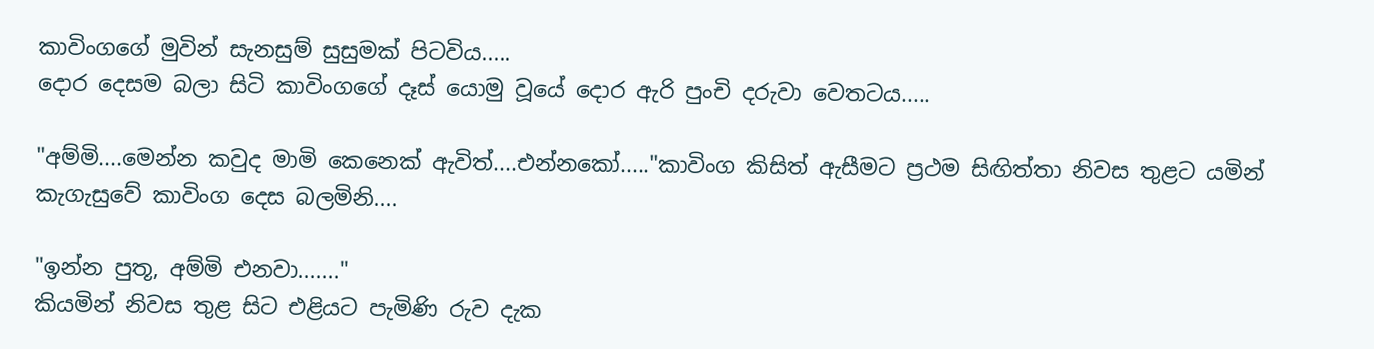කාවිංගගේ මුවින් සැනසුම් සුසුමක් පිටවිය.....
දොර දෙසම බලා සිටි කාවිංගගේ දෑස් යොමු වූයේ දොර ඇරි පුංචි දරුවා වෙතටය.....

"අම්මි....මෙන්න කවුද මාමි කෙනෙක් ඇවිත්....එන්නකෝ....."කාවිංග කිසිත් ඇසීමට ප්‍රථම සිඟිත්තා නිවස තුළට යමින් කැගැසුවේ කාවිංග දෙස බලමිනි....

"ඉන්න පුතූ, අම්මි එනවා......."
කියමින් නිවස තුළ සිට එළියට පැමිණි රුව දැක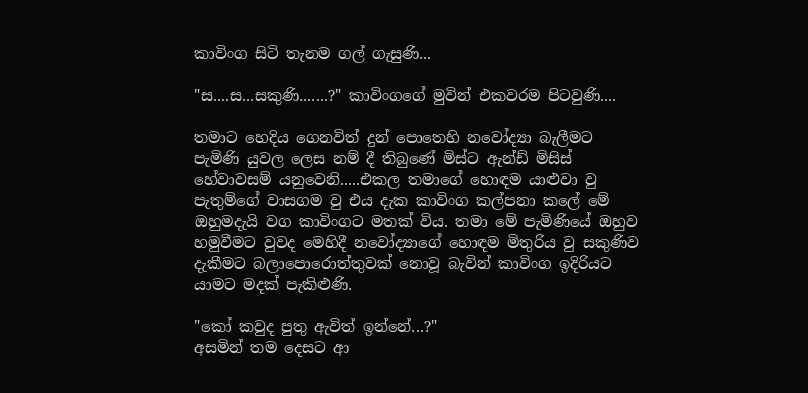කාවිංග සිටි තැනම ගල් ගැසුණි...

"ස....ස...සකුණි.......?" කාවිංගගේ මුවින් එකවරම පිටවුණි....

තමාට හෙදිය ගෙනවිත් දුන් පොතෙහි නවෝද්‍යා බැලීමට පැමිණි යුවල ලෙස නම් දී තිබුණේ මිස්ට ඇන්ඩ් මිසිස් හේවාවසම් යනුවෙනි.....එකල තමාගේ හොඳම යාළුවා වු පැතුම්ගේ වාසගම වු එය දැක කාවිංග කල්පනා කලේ මේ ඔහුමදැයි වග කාවිංගට මතක් විය. තමා මේ පැමිණියේ ඔහුව හමුවීමට වුවද මෙහිදී නවෝද්‍යාගේ හොඳම මිතුරිය වු සකුණිව දැකීමට බලාපොරොත්තුවක් නොවූ බැවින් කාවිංග ඉදිරියට යාමට මදක් පැකිළුණි.

"කෝ කවුද පුතු ඇවිත් ඉන්නේ...?"
අසමින් තම දෙසට ආ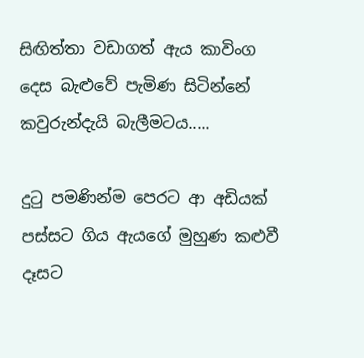සිඟිත්තා වඩාගත් ඇය කාවිංග දෙස බැළුවේ පැමිණ සිටින්නේ කවුරුන්දැයි බැලීමටය.....

දුටු පමණින්ම පෙරට ආ අඩියක් පස්සට ගිය ඇයගේ මුහුණ කළුවී දෑසට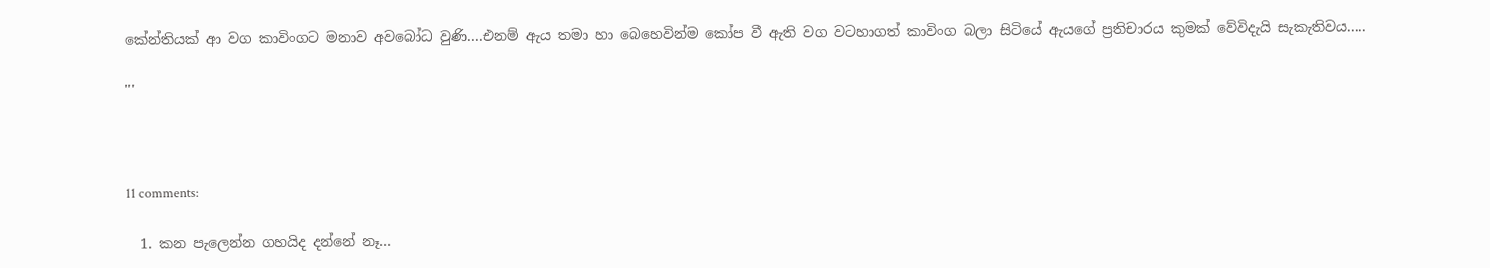කේන්තියක් ආ වග කාවිංගට මනාව අවබෝධ වුණි....එනම් ඇය තමා හා බෙහෙවින්ම කෝප වී ඇති වග වටහාගත් කාවිංග බලා සිටියේ ඇයගේ ප්‍රතිචාරය කුමක් වේවිදැයි සැකැතිවය.....

'''



11 comments:

  1. කන පැලෙන්න ගහයිද දන්නේ නෑ...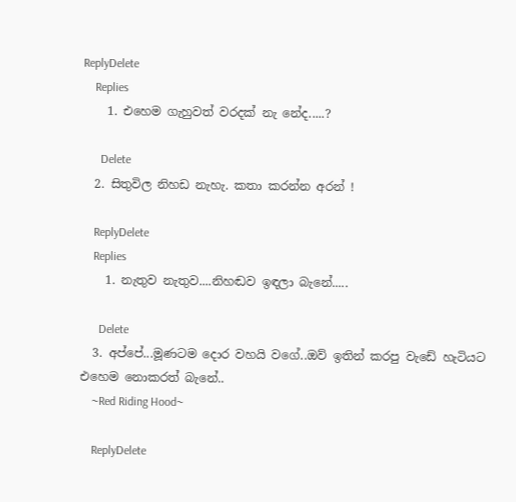ReplyDelete
    Replies
    1. එහෙම ගැහුවත් වරදක් නැ නේද.....?

      Delete
  2. සිතුවිල නිහඩ නැහැ. කතා කරන්න අරන් !

    ReplyDelete
    Replies
    1. නැතුව නැතුව....නිහඬව ඉඳලා බැනේ.....

      Delete
  3. අප්පේ...මූණටම දොර වහයි වගේ..ඔව් ඉතින් කරපු වැඩේ හැටියට එහෙම නොකරත් බැනේ..
    ~Red Riding Hood~

    ReplyDelete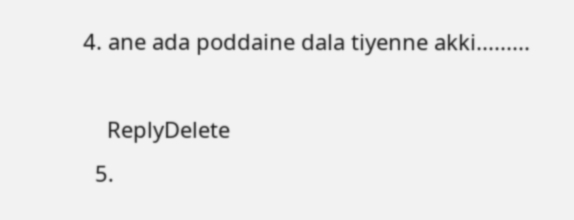4. ane ada poddaine dala tiyenne akki.........

    ReplyDelete
  5.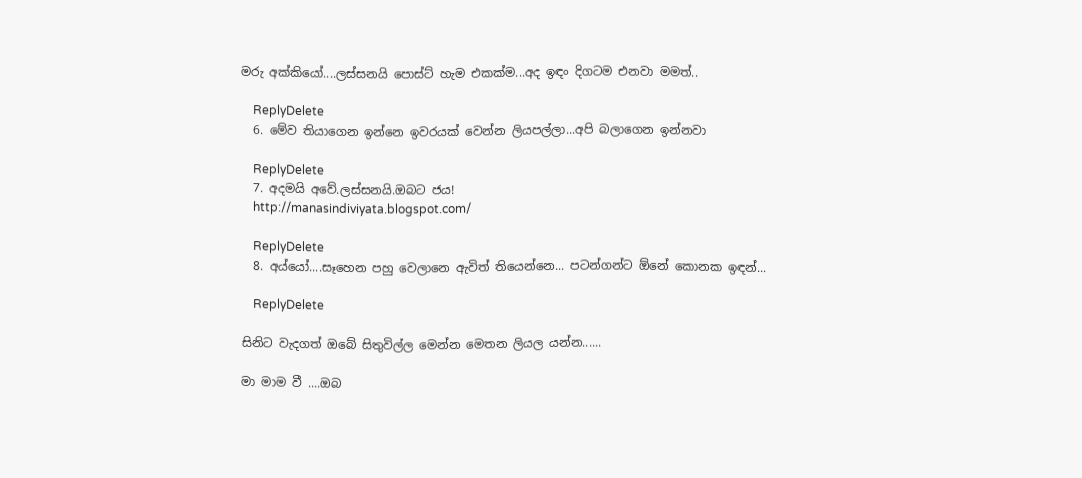මරු අක්කියෝ....ලස්සනයි පොස්ට් හැම එකක්ම...අද ඉඳං දිගටම එනවා මමත්..

    ReplyDelete
  6. මේව තියාගෙන ඉන්නෙ ඉවරයක් වෙන්න ලියපල්ලා...අපි බලාගෙන ඉන්නවා

    ReplyDelete
  7. අදමයි අවේ.ලස්සනයි.ඔබට ජය!
    http://manasindiviyata.blogspot.com/

    ReplyDelete
  8. අය්යෝ....සෑහෙන පහු වෙලානෙ ඇවිත් තියෙන්නෙ... පටන්ගන්ට ඕනේ කොනක ඉඳන්...

    ReplyDelete

සිනිට වැදගත් ඔබේ සිතුවිල්ල මෙන්න මෙතන ලියල යන්න......

මා මාම වී ....ඔබ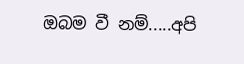ඔබම වී නම්.....අපි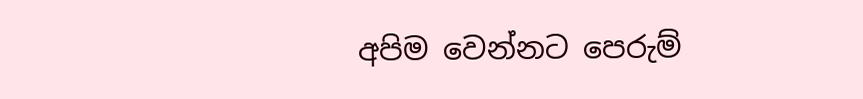අපිම වෙන්නට පෙරුම්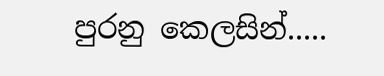පුරනු කෙලසින්.....